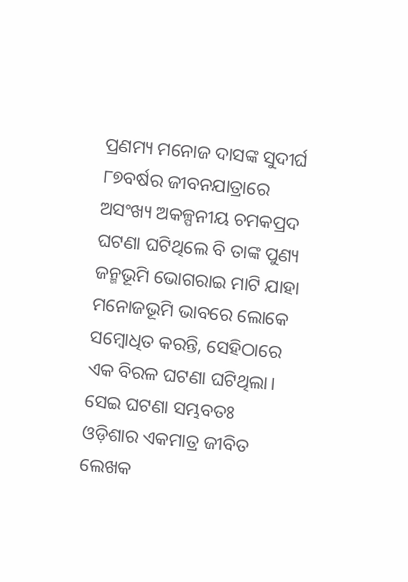ପ୍ରଣମ୍ୟ ମନୋଜ ଦାସଙ୍କ ସୁଦୀର୍ଘ ୮୭ବର୍ଷର ଜୀବନଯାତ୍ରାରେ ଅସଂଖ୍ୟ ଅକଳ୍ପନୀୟ ଚମକପ୍ରଦ ଘଟଣା ଘଟିଥିଲେ ବି ତାଙ୍କ ପୁଣ୍ୟ ଜନ୍ମଭୂମି ଭୋଗରାଇ ମାଟି ଯାହା ମନୋଜଭୂମି ଭାବରେ ଲୋକେ ସମ୍ବୋଧିତ କରନ୍ତି, ସେହିଠାରେ ଏକ ବିରଳ ଘଟଣା ଘଟିଥିଲା। ସେଇ ଘଟଣା ସମ୍ଭବତଃ ଓଡ଼ିଶାର ଏକମାତ୍ର ଜୀବିତ ଲେଖକ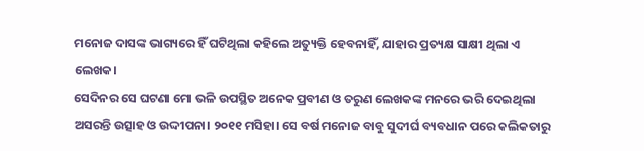ମନୋଜ ଦାସଙ୍କ ଭାଗ୍ୟରେ ହିଁ ଘଟିଥିଲା କହିଲେ ଅତ୍ୟୁକ୍ତି ହେବନାହିଁ, ଯାହାର ପ୍ରତ୍ୟକ୍ଷ ସାକ୍ଷୀ ଥିଲା ଏ ଲେଖକ।
ସେଦିନର ସେ ଘଟଣା ମୋ ଭଳି ଉପସ୍ଥିତ ଅନେକ ପ୍ରବୀଣ ଓ ତରୁଣ ଲେଖକଙ୍କ ମନରେ ଭରି ଦେଇଥିଲା ଅସରନ୍ତି ଉତ୍ସାହ ଓ ଉଦ୍ଦୀପନା। ୨୦୧୧ ମସିହା। ସେ ବର୍ଷ ମନୋଜ ବାବୁ ସୁଦୀର୍ଘ ବ୍ୟବଧାନ ପରେ କଲିକତାରୁ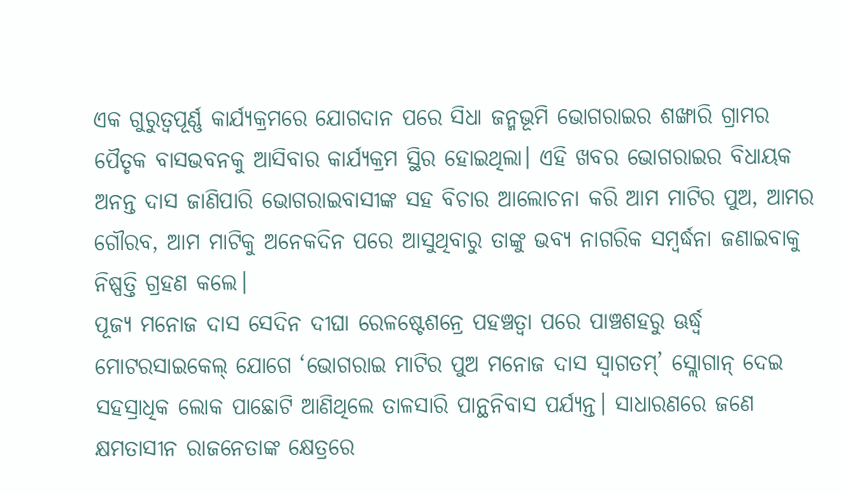ଏକ ଗୁରୁତ୍ୱପୂର୍ଣ୍ଣ କାର୍ଯ୍ୟକ୍ରମରେ ଯୋଗଦାନ ପରେ ସିଧା ଜନ୍ମଭୂମି ଭୋଗରାଇର ଶଙ୍ଖାରି ଗ୍ରାମର ପୈତୃକ ବାସଭବନକୁ ଆସିବାର କାର୍ଯ୍ୟକ୍ରମ ସ୍ଥିର ହୋଇଥିଲା। ଏହି ଖବର ଭୋଗରାଇର ବିଧାୟକ ଅନନ୍ତ ଦାସ ଜାଣିପାରି ଭୋଗରାଇବାସୀଙ୍କ ସହ ବିଚାର ଆଲୋଚନା କରି ଆମ ମାଟିର ପୁଅ, ଆମର ଗୌରବ, ଆମ ମାଟିକୁ ଅନେକଦିନ ପରେ ଆସୁଥିବାରୁ ତାଙ୍କୁ ଭବ୍ୟ ନାଗରିକ ସମ୍ବର୍ଦ୍ଧନା ଜଣାଇବାକୁ ନିଷ୍ପତ୍ତି ଗ୍ରହଣ କଲେ।
ପୂଜ୍ୟ ମନୋଜ ଦାସ ସେଦିନ ଦୀଘା ରେଳଷ୍ଟେଶନ୍ରେ ପହଞ୍ଚତ୍ବା ପରେ ପାଞ୍ଚଶହରୁ ଊର୍ଦ୍ଧ୍ୱ ମୋଟରସାଇକେଲ୍ ଯୋଗେ ‘ଭୋଗରାଇ ମାଟିର ପୁଅ ମନୋଜ ଦାସ ସ୍ବାଗତମ୍’ ସ୍ଲୋଗାନ୍ ଦେଇ ସହସ୍ରାଧିକ ଲୋକ ପାଛୋଟି ଆଣିଥିଲେ ତାଳସାରି ପାନ୍ଥନିବାସ ପର୍ଯ୍ୟନ୍ତ। ସାଧାରଣରେ ଜଣେ କ୍ଷମତାସୀନ ରାଜନେତାଙ୍କ କ୍ଷେତ୍ରରେ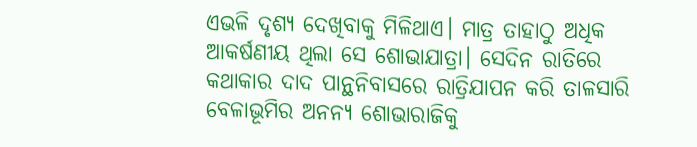ଏଭଳି ଦୃଶ୍ୟ ଦେଖିବାକୁ ମିଳିଥାଏ। ମାତ୍ର ତାହାଠୁ ଅଧିକ ଆକର୍ଷଣୀୟ ଥିଲା ସେ ଶୋଭାଯାତ୍ରା। ସେଦିନ ରାତିରେ କଥାକାର ଦାଦ ପାନ୍ଥନିବାସରେ ରାତ୍ରିଯାପନ କରି ତାଳସାରି ବେଳାଭୂମିର ଅନନ୍ୟ ଶୋଭାରାଜିକୁ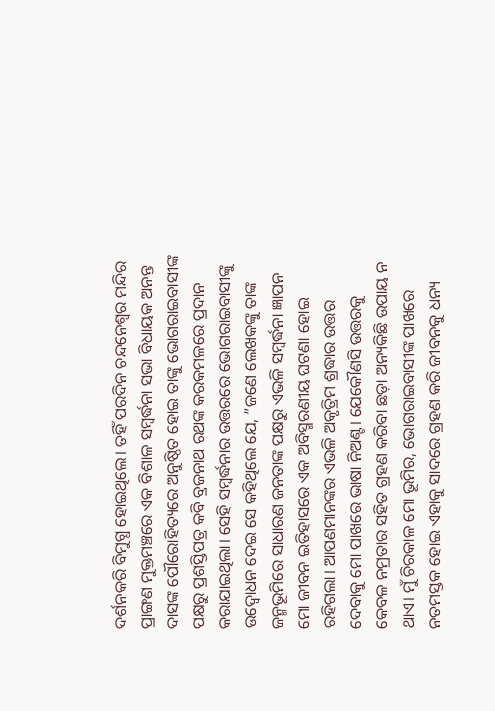ଦର୍ଶନକରି ବିମୁଗ୍ଧ ହୋଇଥିଲେ। ତହିଁ ପରଦିନ ଚନ୍ଦନେଶ୍ୱର ମନ୍ଦିର ପ୍ରାଙ୍ଗଣ ମୁକ୍ତମଞ୍ଚରେ ଏକ ବିଶାଳ ସମ୍ବର୍ଦ୍ଧନା ସଭା ବିଧାୟକ ଅନନ୍ତ ଦାସଙ୍କ ପୌରୋହିତ୍ୟରେ ଅନୁଷ୍ଠିତ ହୋଇ ତାଙ୍କୁ ଭୋଗରାଇବାସୀଙ୍କ ପକ୍ଷରୁ ପ୍ରଶସ୍ତିପତ୍ର କବି ବ୍ରଜନାଥ ରଥଙ୍କ କରକମଳରେ ପ୍ରଦାନ କରାଯାଇଥିଲା। ସେହି ସମ୍ବର୍ଦ୍ଧନାର ଉତ୍ତରରେ ଭୋଗରାଇବାସୀଙ୍କୁ ଉଦ୍ବୋଧନ ଦେଇ ସେ କହିଥିଲେ ଯେ, ”ଜଣେ ଲେଖକଙ୍କୁ ତାଙ୍କ ଜନ୍ମଭୂମିରେ ସାଧାରଣ ଜନତାଙ୍କ ପକ୍ଷରୁ ଏଭଳି ସମ୍ବର୍ଦ୍ଧନା ଜ୍ଞାପନ ମୋ ଜୀବନ ଇତିହାସରେ ଏକ ଅବିସ୍ମରଣୀୟ ଘଟଣା ହୋଇ ରହିଗଲା। ଆପଣମାନଙ୍କର ଏଭଳି ଅକୃତ୍ରିମ ଶ୍ରଦ୍ଧାର ଉତ୍ତର ଦେବାକୁ ମୋ ପାଖରେ ଭାଷା ନିଅଣ୍ଟ। ଯେକୌଣସି ଉତ୍ତରକୁ କେବଳ ନମ୍ରତାର ସହିତ ଗ୍ରହଣ କରିବା ଛଡ଼ା ଅନ୍ୟକିଛି ଉପାୟ ନ ଥାଏ। ମୁଁ ଚିରକାଳ ମୋ ଭୂମିର, ଭୋଗରାଇବାସୀଙ୍କ ପାଖରେ ନତମସ୍ତକ ହୋଇ ଏହାକୁ ସାଦରେ ଗ୍ରହଣ କରି ଜୀବନକୁ ଧନ୍ୟ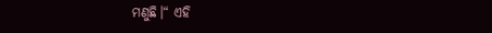ମଣୁଛି।“ ଏହି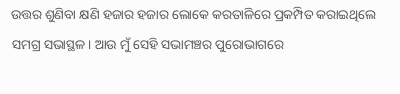ଉତ୍ତର ଶୁଣିବା କ୍ଷଣି ହଜାର ହଜାର ଲୋକେ କରତାଳିରେ ପ୍ରକମ୍ପିତ କରାଇଥିଲେ ସମଗ୍ର ସଭାସ୍ଥଳ। ଆଉ ମୁଁ ସେହି ସଭାମଞ୍ଚର ପୁରୋଭାଗରେ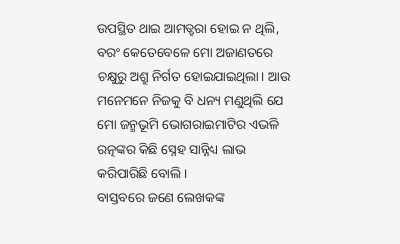ଉପସ୍ଥିତ ଥାଇ ଆମତ୍ହରା ହୋଇ ନ ଥିଲି, ବରଂ କେତେବେଳେ ମୋ ଅଜାଣତରେ ଚକ୍ଷୁରୁ ଅଶ୍ରୁ ନିର୍ଗତ ହୋଇଯାଇଥିଲା। ଆଉ ମନେମନେ ନିଜକୁ ବି ଧନ୍ୟ ମଣୁଥିଲି ଯେ ମୋ ଜନ୍ମଭୂମି ଭୋଗରାଇମାଟିର ଏଭଳି ରତ୍ନଙ୍କର କିଛି ସ୍ନେହ ସାନ୍ନିଧ୍ୟ ଲାଭ କରିପାରିଛି ବୋଲି।
ବାସ୍ତବରେ ଜଣେ ଲେଖକଙ୍କ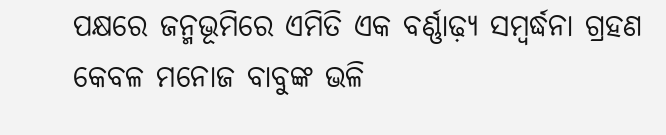ପକ୍ଷରେ ଜନ୍ମଭୂମିରେ ଏମିତି ଏକ ବର୍ଣ୍ଣାଢ଼୍ୟ ସମ୍ବର୍ଦ୍ଧନା ଗ୍ରହଣ କେବଳ ମନୋଜ ବାବୁଙ୍କ ଭଳି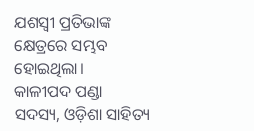ଯଶସ୍ବୀ ପ୍ରତିଭାଙ୍କ କ୍ଷେତ୍ରରେ ସମ୍ଭବ ହୋଇଥିଲା।
କାଳୀପଦ ପଣ୍ଡା
ସଦସ୍ୟ, ଓଡ଼ିଶା ସାହିତ୍ୟ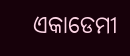ଏକାଡେମୀ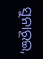ସୁନାରୂଇ,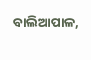ବାଲିଆପାଳ,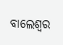ବାଲେଶ୍ୱର